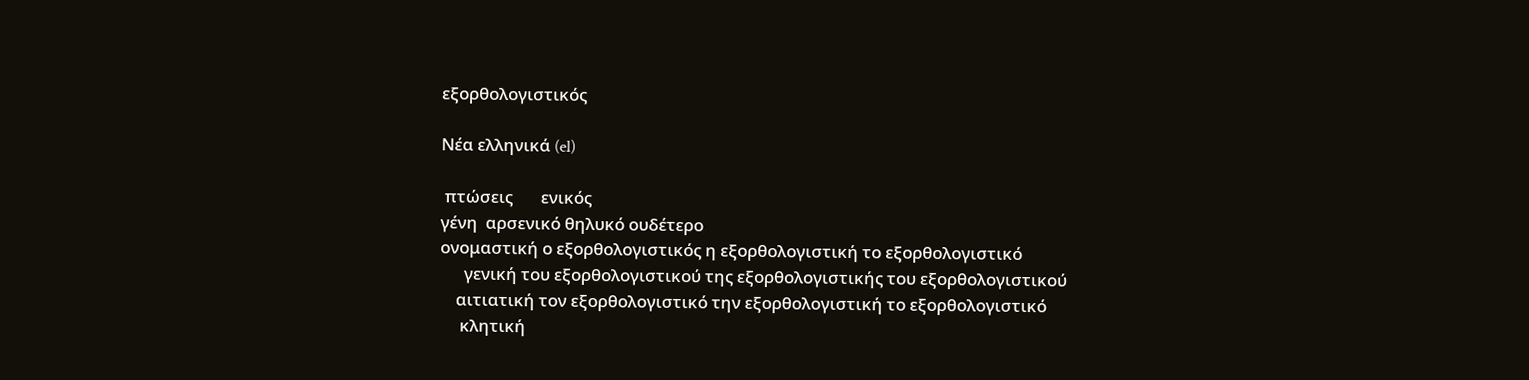εξορθολογιστικός

Νέα ελληνικά (el)

 πτώσεις       ενικός
γένη  αρσενικό θηλυκό ουδέτερο
ονομαστική ο εξορθολογιστικός η εξορθολογιστική το εξορθολογιστικό
      γενική του εξορθολογιστικού της εξορθολογιστικής του εξορθολογιστικού
    αιτιατική τον εξορθολογιστικό την εξορθολογιστική το εξορθολογιστικό
     κλητική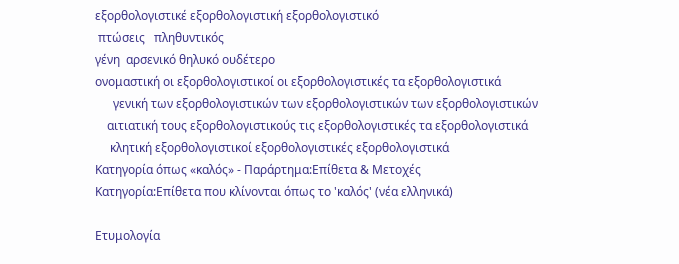εξορθολογιστικέ εξορθολογιστική εξορθολογιστικό
 πτώσεις   πληθυντικός
γένη  αρσενικό θηλυκό ουδέτερο
ονομαστική οι εξορθολογιστικοί οι εξορθολογιστικές τα εξορθολογιστικά
      γενική των εξορθολογιστικών των εξορθολογιστικών των εξορθολογιστικών
    αιτιατική τους εξορθολογιστικούς τις εξορθολογιστικές τα εξορθολογιστικά
     κλητική εξορθολογιστικοί εξορθολογιστικές εξορθολογιστικά
Κατηγορία όπως «καλός» - Παράρτημα:Επίθετα & Μετοχές
Κατηγορία:Επίθετα που κλίνονται όπως το 'καλός' (νέα ελληνικά)

Ετυμολογία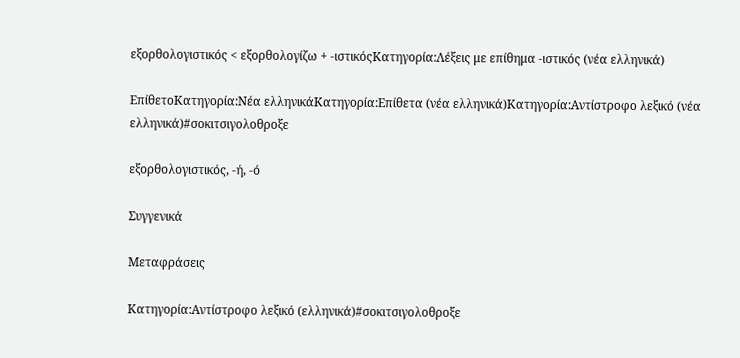εξορθολογιστικός < εξορθολογίζω + -ιστικόςΚατηγορία:Λέξεις με επίθημα -ιστικός (νέα ελληνικά)

ΕπίθετοΚατηγορία:Νέα ελληνικάΚατηγορία:Επίθετα (νέα ελληνικά)Κατηγορία:Αντίστροφο λεξικό (νέα ελληνικά)#σοκιτσιγολοθροξε

εξορθολογιστικός, -ή, -ό

Συγγενικά

Μεταφράσεις

Κατηγορία:Αντίστροφο λεξικό (ελληνικά)#σοκιτσιγολοθροξε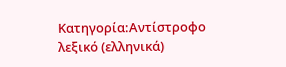Κατηγορία:Αντίστροφο λεξικό (ελληνικά)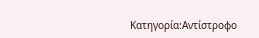Κατηγορία:Αντίστροφο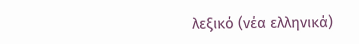λεξικό (νέα ελληνικά)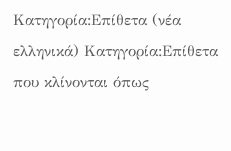Κατηγορία:Επίθετα (νέα ελληνικά) Κατηγορία:Επίθετα που κλίνονται όπως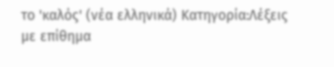το 'καλός' (νέα ελληνικά) Κατηγορία:Λέξεις με επίθημα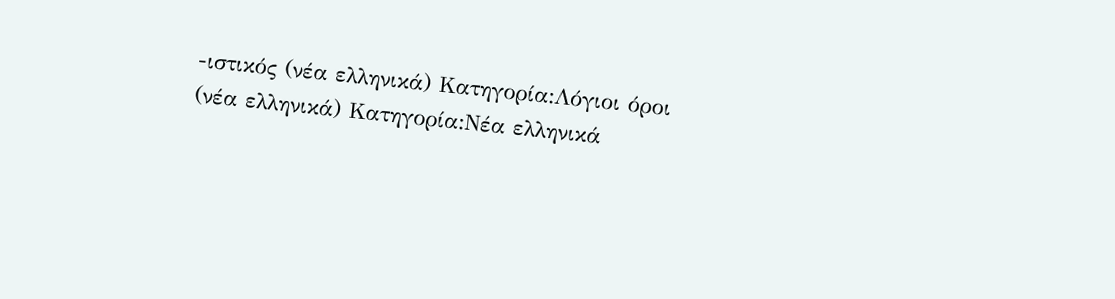-ιστικός (νέα ελληνικά) Κατηγορία:Λόγιοι όροι (νέα ελληνικά) Κατηγορία:Νέα ελληνικά